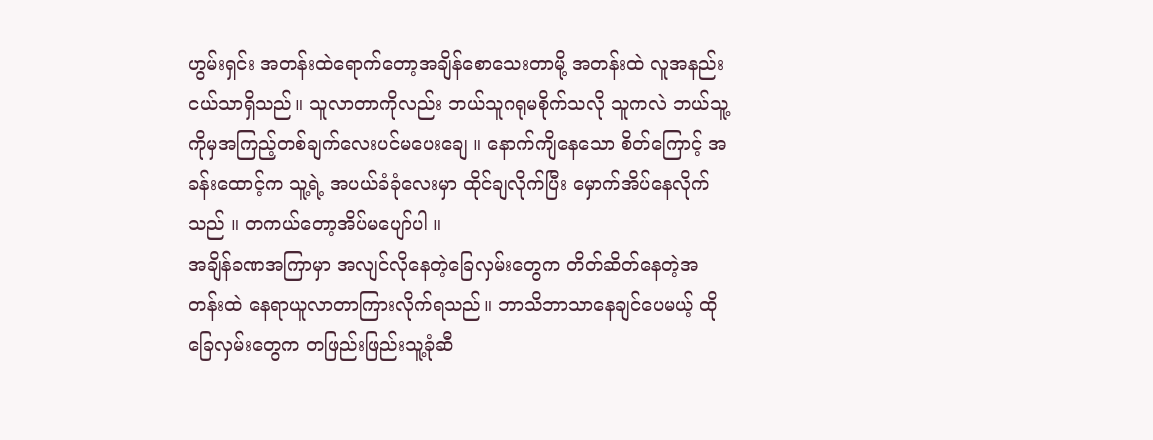ဟွမ်းရှင်း အတန်းထဲရောက်တော့အချိန်စောသေးတာမို့ အတန်းထဲ လူအနည်းငယ်သာရှိသည်။ သူလာတာကိုလည်း ဘယ်သူဂရုမစိုက်သလို သူကလဲ ဘယ်သူ့ကိုမှအကြည့်တစ်ချက်လေးပင်မပေးချေ ။ နောက်ကျိနေသော စိတ်ကြောင့် အခန်းထောင့်က သူ့ရဲ့ အပယ်ခံခုံလေးမှာ ထိုင်ချလိုက်ပြီး မှောက်အိပ်နေလိုက်သည် ။ တကယ်တော့အိပ်မပျော်ပါ ။
အချိန်ခဏအကြာမှာ အလျင်လိုနေတဲ့ခြေလှမ်းတွေက တိတ်ဆိတ်နေတဲ့အတန်းထဲ နေရာယူလာတာကြားလိုက်ရသည်။ ဘာသိဘာသာနေချင်ပေမယ့် ထိုခြေလှမ်းတွေက တဖြည်းဖြည်းသူ့ခုံဆီ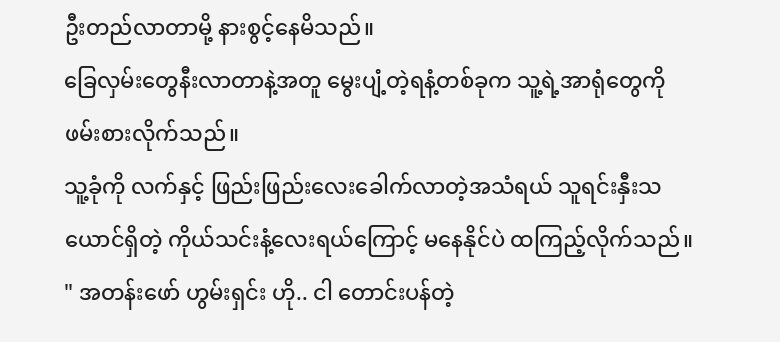ဦးတည်လာတာမို့ နားစွင့်နေမိသည်။
ခြေလှမ်းတွေနီးလာတာနဲ့အတူ မွေးပျံ့တဲ့ရနံ့တစ်ခုက သူ့ရဲ့အာရုံတွေကိုဖမ်းစားလိုက်သည်။
သူ့ခုံကို လက်နှင့် ဖြည်းဖြည်းလေးခေါက်လာတဲ့အသံရယ် သူရင်းနှီးသယောင်ရှိတဲ့ ကိုယ်သင်းနံ့လေးရယ်ကြောင့် မနေနိုင်ပဲ ထကြည့်လိုက်သည်။
" အတန်းဖော် ဟွမ်းရှင်း ဟို.. ငါ တောင်းပန်တဲ့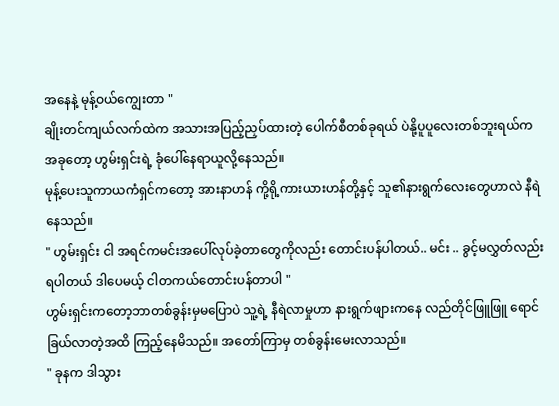အနေနဲ့ မုန့်ဝယ်ကျွေးတာ "
ချိုးတင်ကျယ်လက်ထဲက အသားအပြည့်ညှပ်ထားတဲ့ ပေါက်စီတစ်ခုရယ် ပဲနို့ပူပူလေးတစ်ဘူးရယ်က အခုတော့ ဟွမ်းရှင်းရဲ့ ခုံပေါ်နေရာယူလို့နေသည်။
မုန့်ပေးသူကာယကံရှင်ကတော့ အားနာဟန် ကို့ရို့ကားယားဟန်တို့နှင့် သူ၏နားရွက်လေးတွေဟာလဲ နီရဲနေသည်။
" ဟွမ်းရှင်း ငါ အရင်ကမင်းအပေါ်လုပ်ခဲ့တာတွေကိုလည်း တောင်းပန်ပါတယ်.. မင်း .. ခွင့်မလွှတ်လည်းရပါတယ် ဒါပေမယ့် ငါတကယ်တောင်းပန်တာပါ "
ဟွမ်းရှင်းကတော့ဘာတစ်ခွန်းမှမပြောပဲ သူ့ရဲ့ နီရဲလာမှုဟာ နားရွက်ဖျားကနေ လည်တိုင်ဖြူဖြူ ရောင်ခြယ်လာတဲ့အထိ ကြည့်နေမိသည်။ အတော်ကြာမှ တစ်ခွန်းမေးလာသည်။
" ခုနက ဒါသွား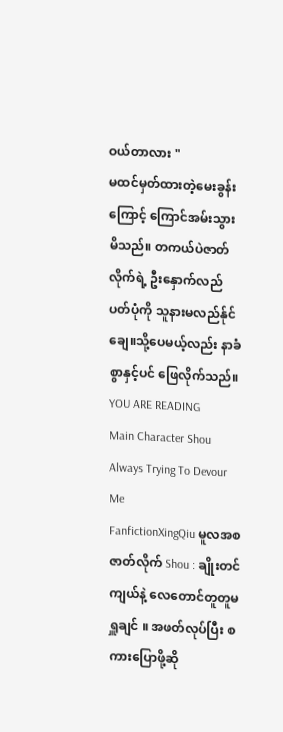ဝယ်တာလား "
မထင်မှတ်ထားတဲ့မေးခွန်းကြောင့် ကြောင်အမ်းသွားမိသည်။ တကယ်ပဲဇာတ်လိုက်ရဲ့ ဦးနှောက်လည်ပတ်ပုံကို သူနားမလည်န်ုင်ချေ။သို့ပေမယ့်လည်း နာခံစွာနှင့်ပင် ဖြေလိုက်သည်။
YOU ARE READING
Main Character Shou Always Trying To Devour Me
FanfictionXingQiu မူလအစ ဇာတ်လိုက် Shou : ချိုးတင်ကျယ်နဲ့ လေတောင်တူတူမရှူချင် ။ အဖတ်လုပ်ပြီး စကားပြောဖို့ဆို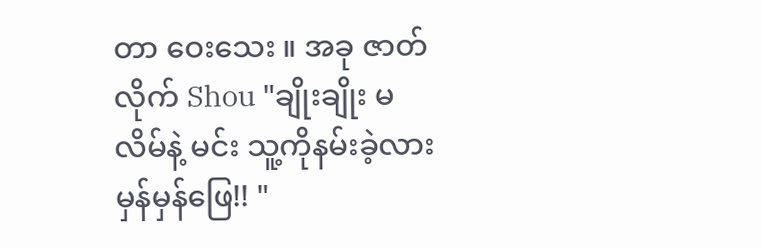တာ ဝေးသေး ။ အခု ဇာတ်လိုက် Shou "ချိုးချိုး မလိမ်နဲ့ မင်း သူ့ကိုနမ်းခဲ့လား မှန်မှန်ဖြေ!! "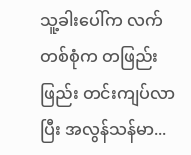သူ့ခါးပေါ်က လက်တစ်စုံက တဖြည်းဖြည်း တင်းကျပ်လာပြီး အလွန်သန်မာ...